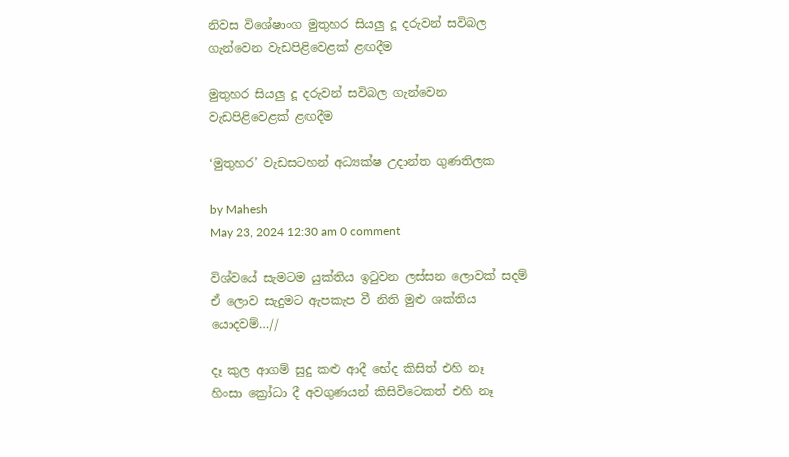නිවස විශේෂාංග මුතුහර සියලු දූ දරුවන් සවිබල ගැන්වෙන වැඩපිළිවෙළක් ළඟදීම

මුතුහර සියලු දූ දරුවන් සවිබල ගැන්වෙන වැඩපිළිවෙළක් ළඟදීම

‘මුතුහර’ වැඩසටහන් අධ්‍යක්ෂ උදාන්ත ගුණතිලක

by Mahesh
May 23, 2024 12:30 am 0 comment

විශ්වයේ සැමටම යුක්තිය ඉටුවන ලස්සන ලොවක් සදම්
ඒ ලොව සැදුමට ඇපකැප වී නිති මුළු ශක්තිය යොදවම්…//

දෑ කුල ආගම් සුදු කළු ආදී භේද කිසිත් එහි නෑ
හිංසා ක්‍රෝධා දී අවගුණයන් කිසිවිටෙකත් එහි නෑ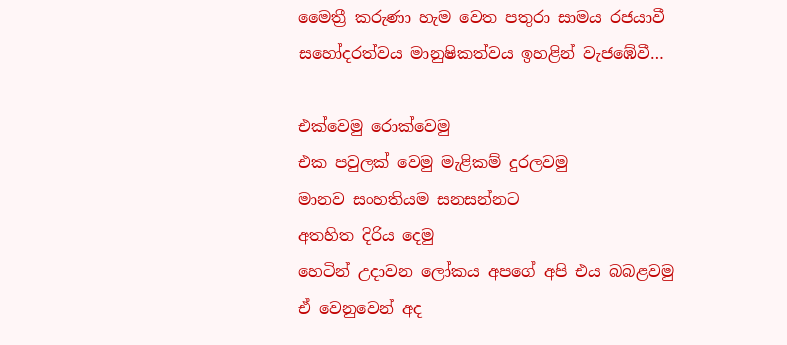මෛත්‍රී කරුණා හැම වෙත පතුරා සාමය රජයාවී
සහෝදරත්වය මානුෂිකත්වය ඉහළින් වැජ‍ඹේවී…

එක්වෙමු රොක්වෙමු
එක පවුලක් වෙමු මැළිකම් දුරලවමු
මානව සංහතියම සනසන්නට
අතහිත දිරිය දෙමු
හෙටින් උදාවන ලෝකය අපගේ අපි එය බබළවමු
ඒ වෙනුවෙන් අද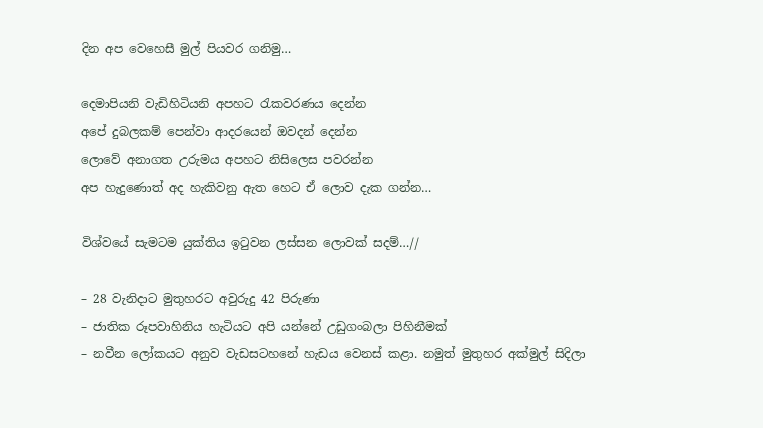දින අප වෙහෙසී මුල් පියවර ගනිමු…

දෙමාපියනි වැඩිහිටියනි අපහට රැකවරණය දෙන්න
අපේ දුබලකම් පෙන්වා ආදරයෙන් ඔවදන් දෙන්න
ලොවේ අනාගත උරුමය අපහට නිසිලෙස පවරන්න
අප හැදුණොත් අද හැකිවනු ඇත හෙට ඒ ලොව දැක ගන්න…

විශ්වයේ සැමටම යුක්තිය ඉටුවන ලස්සන ලොවක් සදම්…//

– 28 වැනිදාට මුතුහරට අවුරුදු 42 පිරුණා
– ජාතික රූපවාහිනිය හැටියට අපි යන්නේ උඩුගංබලා පිහිනීමක්
– නවීන ලෝකයට අනුව වැඩසටහනේ හැඩය වෙනස් කළා. නමුත් මුතුහර අක්මුල් සිදිලා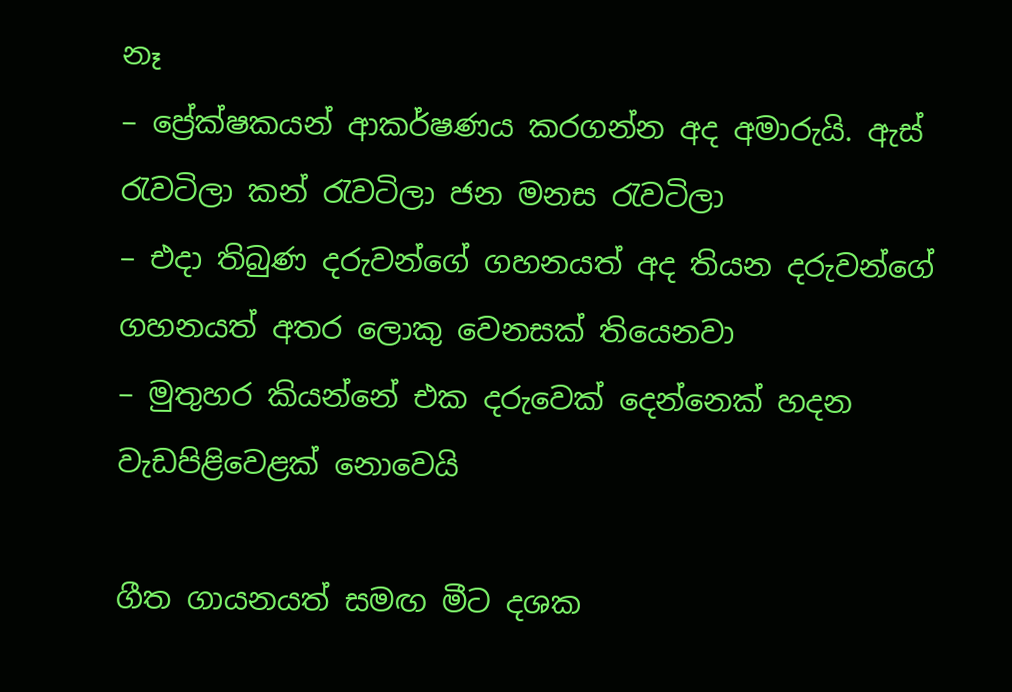නෑ
– ප්‍රේක්ෂකයන් ආකර්ෂණය කරගන්න අද අමාරුයි. ඇස් රැවටිලා කන් රැවටිලා ජන මනස රැවටිලා
– එදා තිබුණ දරුවන්ගේ ගහනයත් අද තියන දරුවන්ගේ ගහනයත් අතර ලොකු වෙනසක් තියෙනවා
– මුතුහර කියන්නේ එක දරුවෙක් දෙන්නෙක් හදන වැඩපිළිවෙළක් නොවෙයි

ගීත ගායනයත් සමඟ මීට දශක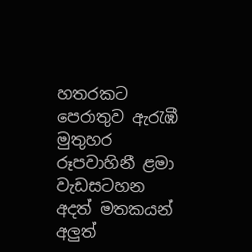හතරකට පෙරාතුව ඇරැඹී මුතුහර රූපවාහිනී ළමා වැඩසටහන අදත් මතකයන් අලුත්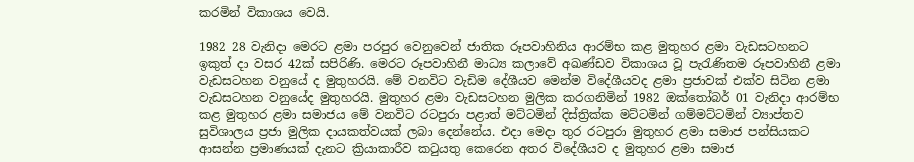කරමින් විකාශය වෙයි.

1982 28 වැනිදා මෙරට ළමා පරපුර වෙනුවෙන් ජාතික රූපවාහිනිය ආරම්භ කළ මුතුහර ළමා වැඩසටහනට ඉකුත් දා වසර 42ක් සපිරිණි. මෙරට රූපවාහිනී මාධ්‍ය කලාවේ අඛණ්ඩව විකාශය වූ පැරැණිතම රූපවාහිනී ළමා වැඩසටහන වනුයේ ද මුතුහරයි. මේ වනවිට වැඩිම දේශීයව මෙන්ම විදේශීයවද ළමා ප්‍රජාවක් එක්ව සිටින ළමා වැඩසටහන වනුයේද මුතුහරයි. මුතුහර ළමා වැඩසටහන මුලික කරගනිමින් 1982 ඔක්තෝබර් 01 වැනිදා ආරම්භ කළ මුතුහර ළමා සමාජය මේ වනවිට රටපුරා පළාත් මට්ටමින් දිස්ත්‍රික්ක මට්ටමින් ගම්මට්ටමින් ව්‍යාප්තව සුවිශාලය ප්‍රජා මුලික දායකත්වයක් ලබා දෙන්නේය. එදා මෙදා තුර රටපුරා මුතුහර ළමා සමාජ පන්සියකට ආසන්න ප්‍රමාණයක් දැනට ක්‍රියාකාරීව කටුයතු කෙරෙන අතර විදේශීයව ද මුතුහර ළමා සමාජ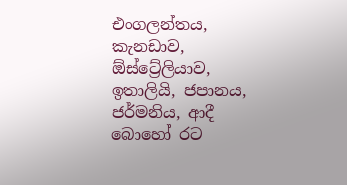එංගලන්තය, කැනඩාව, ඕස්ට්‍රේලියාව, ඉතාලියි, ජපානය, ජර්මනිය, ආදී බොහෝ රට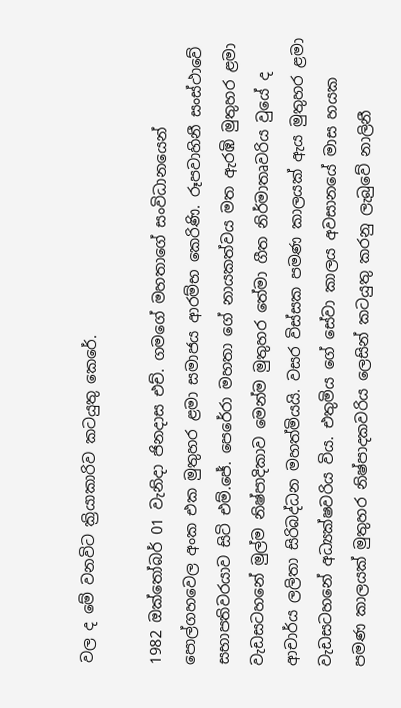වල ද මේ වනවිට ක්‍රියාකාරිව කටයුතු කෙරේ.

1982 ඔක්තෝබර් 01 වැනිදා ජිනදාස එච්. ගමගේ මහතාගේ සංවිධානයෙන් පොල්ගහවෙල අංක එක මුතුහර ළමා සමාජය ආරම්භ කෙරිණි. රූපවාහිනී සංස්ථාවේ සභාපතිවරයාව සිටි එම්.ජේ. පෙරේරා මහතා ගේ නායකත්වය මත ඇරඹි මුතුහර ළමා වැඩසටහනේ මුල්ම නිෂ්පාදිකාව මෙන්ම මුතුහර තේමා ගීත නිර්මාතෘවරිය වුයේ ද ආචාර්ය ලලිතා සිරිබද්ධන මහත්මියයි. වසර විස්සක පමණ කාලයක් ඇය මුතුහර ළමා වැඩසටහනේ අධ්‍යක්ෂවරිය විය. එතුමිය ගේ සේවා කාලය අවසානයේ මාස හයක පමණ කාලයක් මුතුහර නිෂ්පාදකවරිය ලෙසින් කටයුතු කරනු ලැබුවේ නාලිනී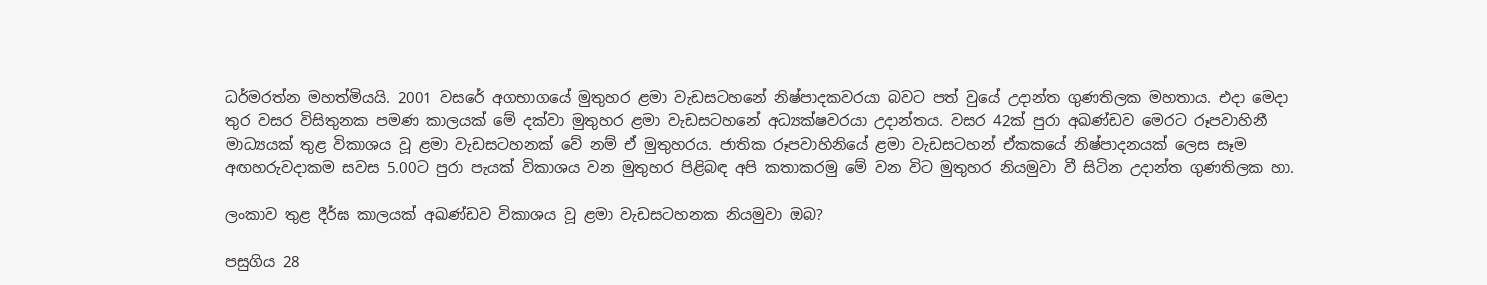ධර්මරත්න මහත්මියයි. 2001 වසරේ අගභාගයේ මුතුහර ළමා වැඩසටහනේ නිෂ්පාදකවරයා බවට පත් වුයේ උදාන්ත ගුණතිලක මහතාය. එදා මෙදා තුර වසර විසිතුනක පමණ කාලයක් මේ දක්වා මුතුහර ළමා වැඩසටහනේ අධ්‍යක්ෂවරයා උදාන්තය. වසර 42ක් පුරා අඛණ්ඩව මෙරට රූපවාහිනී මාධ්‍යයක් තුළ විකාශය වූ ළමා වැඩසටහනක් වේ නම් ඒ මුතුහරය. ජාතික රූපවාහිනියේ ළමා වැඩසටහන් ඒකකයේ නිෂ්පාදනයක් ලෙස සෑම අඟහරුවදාකම සවස 5.00ට පුරා පැයක් විකාශය වන මුතුහර පිළිබඳ අපි කතාකරමු මේ වන විට මුතුහර නියමුවා වී සිටින උදාන්ත ගුණතිලක හා.

ලංකාව තුළ දීර්ඝ කාලයක් අඛණ්ඩව විකාශය වූ ළමා වැඩසටහනක නියමුවා ඔබ?

පසුගිය 28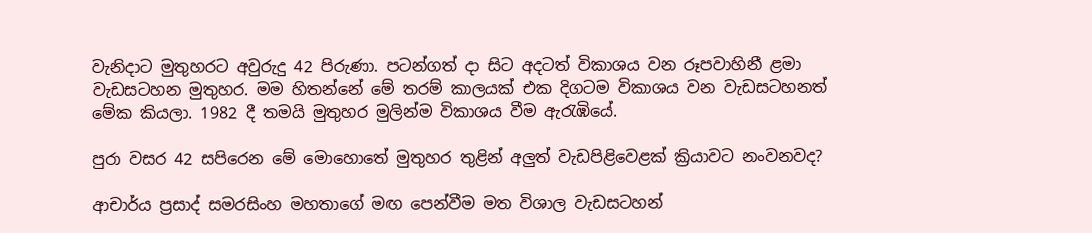වැනිදාට මුතුහරට අවුරුදු 42 පිරුණා. පටන්ගත් දා සිට අදටත් විකාශය වන රූපවාහිනී ළමා වැඩසටහන මුතුහර. මම හිතන්නේ මේ තරම් කාලයක් එක දිගටම විකාශය වන වැඩසටහනත් මේක කියලා. 1982 දී තමයි මුතුහර මුලින්ම විකාශය වීම ඇරැඹියේ.

පුරා වසර 42 සපිරෙන මේ මොහොතේ මුතුහර තුළින් අලුත් වැඩපිළිවෙළක් ක්‍රියාවට නංවනවද?

ආචාර්ය ප්‍රසාද් සමරසිංහ මහතාගේ මඟ පෙන්වීම මත විශාල වැඩසටහන්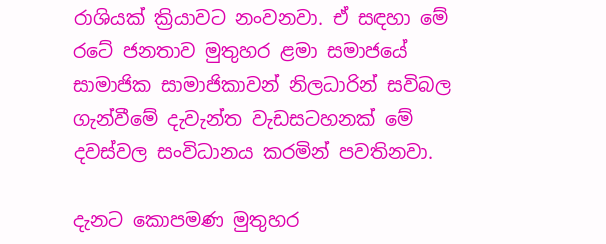රාශියක් ක්‍රියාවට නංවනවා. ඒ සඳහා මේ රටේ ජනතාව මුතුහර ළමා සමාජයේ සාමාජික සාමාජිකාවන් නිලධාරින් සවිබල ගැන්වීමේ දැවැන්ත වැඩසටහනක් මේ දවස්වල සංවිධානය කරමින් පවතිනවා.

දැනට කොපමණ මුතුහර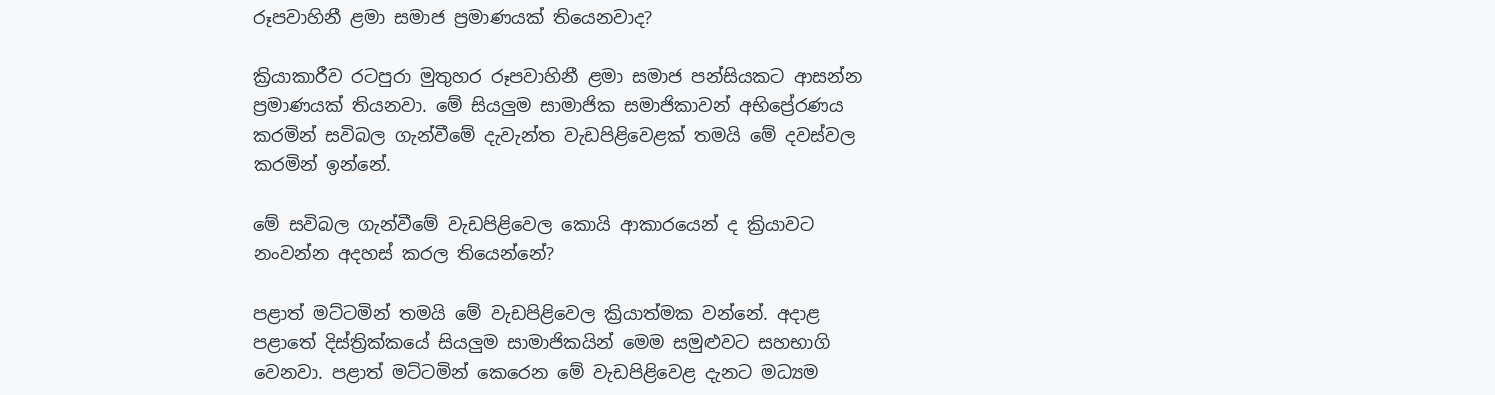රූපවාහිනී ළමා සමාජ ප්‍රමාණයක් තියෙනවාද?

ක්‍රියාකාරීව රටපුරා මුතුහර රූපවාහිනී ළමා සමාජ පන්සියකට ආසන්න ප්‍රමාණයක් තියනවා. මේ සියලුම සාමාජික සමාජිකාවන් අභිප්‍රේරණය කරමින් සවිබල ගැන්වීමේ දැවැන්ත වැඩපිළිවෙළක් තමයි මේ දවස්වල කරමින් ඉන්නේ.

මේ සවිබල ගැන්වීමේ වැඩපිළිවෙල කොයි ආකාරයෙන් ද ක්‍රියාවට නංවන්න අදහස් කරල තියෙන්නේ?

පළාත් මට්ටමින් තමයි මේ වැඩපිළිවෙල ක්‍රියාත්මක වන්නේ. අදාළ පළාතේ දිස්ත්‍රික්කයේ සියලුම සාමාජිකයින් මෙම සමුළුවට සහභාගි වෙනවා. පළාත් මට්ටමින් කෙරෙන මේ වැඩපිළිවෙළ දැනට මධ්‍යම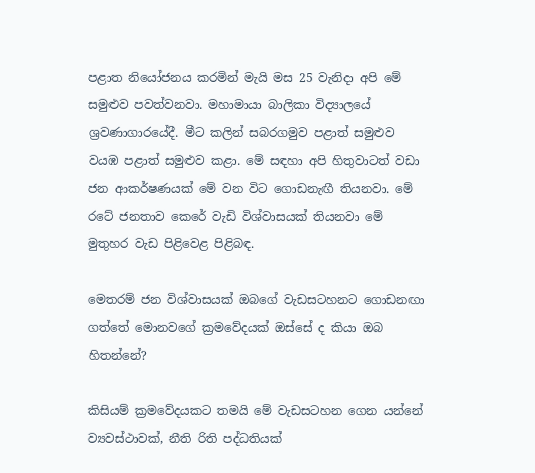පළාත නියෝජනය කරමින් මැයි මස 25 වැනිදා අපි මේ සමුළුව පවත්වනවා. මහාමායා බාලිකා විද්‍යාලයේ ශ්‍රවණාගාරයේදී. මීට කලින් සබරගමුව පළාත් සමුළුව වයඹ පළාත් සමුළුව කළා. මේ සඳහා අපි හිතුවාටත් වඩා ජන ආකර්ෂණයක් මේ වන විට ගොඩනැඟී තියනවා. මේ රටේ ජනතාව කෙරේ වැඩි විශ්වාසයක් තියනවා මේ මුතුහර වැඩ පිළිවෙළ පිළිබඳ.

මෙතරම් ජන විශ්වාසයක් ඔබගේ වැඩසටහනට ගොඩනඟා ගත්තේ මොනවගේ ක්‍රමවේදයක් ඔස්සේ ද කියා ඔබ හිතන්නේ?

කිසියම් ක්‍රමවේදයකට තමයි මේ වැඩසටහන ගෙන යන්නේ ව්‍යවස්ථාවක්, නීති රිති පද්ධතියක්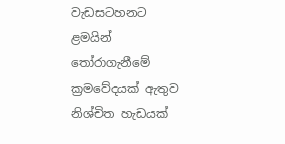වැඩසටහනට ළමයින් තෝරාගැනීමේ ක්‍රමවේදයක් ඇතුව නිශ්චිත හැඩයක්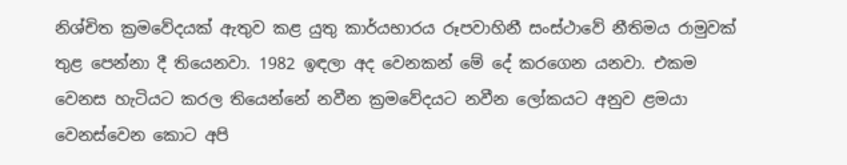නිශ්චිත ක්‍රමවේදයක් ඇතුව කළ යුතු කාර්යභාරය රූපවාහිනී සංස්ථාවේ නීතිමය රාමුවක් තුළ පෙන්නා දී තියෙනවා. 1982 ඉඳලා අද වෙනකන් මේ දේ කරගෙන යනවා. එකම වෙනස හැටියට කරල තියෙන්නේ නවීන ක්‍රමවේදයට නවීන ලෝකයට අනුව ළමයා වෙනස්වෙන කොට අපි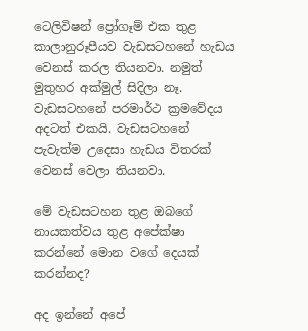ටෙලිවිෂන් ප්‍රෝගෑම් එක තුළ කාලානුරූපීයව වැඩසටහනේ හැඩය වෙනස් කරල තියනවා. නමුත් මුතුහර අක්මුල් සිදිලා නෑ. වැඩසටහනේ පරමාර්ථ ක්‍රමවේදය අදටත් එකයි. වැඩසටහනේ පැවැත්ම උදෙසා හැඩය විතරක් වෙනස් වෙලා තියනවා.

මේ වැඩසටහන තුළ ඔබගේ නායකත්වය තුළ අපේක්ෂා කරන්නේ මොන වගේ දෙයක් කරන්නද?

අද ඉන්නේ අපේ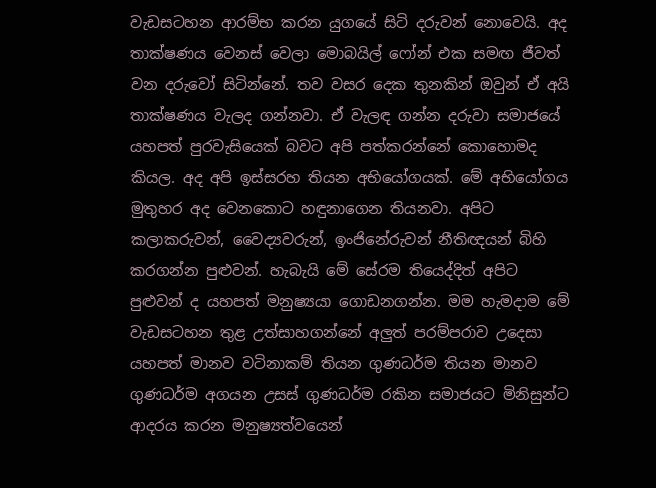වැඩසටහන ආරම්භ කරන යුගයේ සිටි දරුවන් නොවෙයි. අද තාක්ෂණය වෙනස් වෙලා මොබයිල් ෆෝන් එක සමඟ ජීවත් වන දරුවෝ සිටින්නේ. තව වසර දෙක තුනකින් ඔවුන් ඒ අයි තාක්ෂණය වැලද ගන්නවා. ඒ වැලඳ ගන්න දරුවා සමාජයේ යහපත් පුරවැසියෙක් බවට අපි පත්කරන්නේ කොහොමද කියල. අද අපි ඉස්සරහ තියන අභියෝගයක්. මේ අභියෝගය මුතුහර අද වෙනකොට හඳුනාගෙන තියනවා. අපිට කලාකරුවන්, වෛද්‍යවරුන්, ඉංජිනේරුවන් නීතිඥයන් බිහි කරගන්න පුළුවන්. හැබැයි මේ සේරම තියෙද්දිත් අපිට පුළුවන් ද යහපත් මනුෂ්‍යයා ගොඩනගන්න. මම හැමදාම මේ වැඩසටහන තුළ උත්සාහගන්නේ අලුත් පරම්පරාව උදෙසා යහපත් මානව වටිනාකම් තියන ගුණධර්ම තියන මානව ගුණධර්ම අගයන උසස් ගුණධර්ම රකින සමාජයට මිනිසුන්ට ආදරය කරන මනුෂ්‍යත්වයෙන්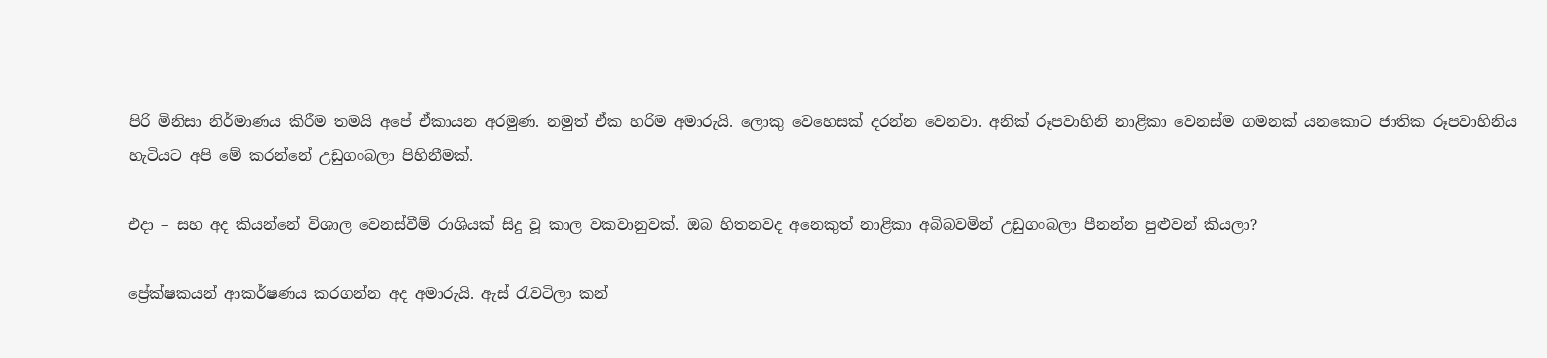පිරි මිනිසා නිර්මාණය කිරීම තමයි අපේ ඒකායන අරමුණ. නමුත් ඒක හරිම අමාරුයි. ලොකු වෙහෙසක් දරන්න වෙනවා. අනික් රූපවාහිනි නාළිකා වෙනස්ම ගමනක් යනකොට ජාතික රූපවාහිනිය හැටියට අපි මේ කරන්නේ උඩුගංබලා පිහිනීමක්.

එදා – සහ අද කියන්නේ විශාල වෙනස්වීම් රාශියක් සිදු වූ කාල වකවානුවක්. ඔබ හිතනවද අනෙකුත් නාළිකා අබිබවමින් උඩුගංබලා පීනන්න පුළුවන් කියලා?

ප්‍රේක්ෂකයන් ආකර්ෂණය කරගන්න අද අමාරුයි. ඇස් රැවටිලා කන්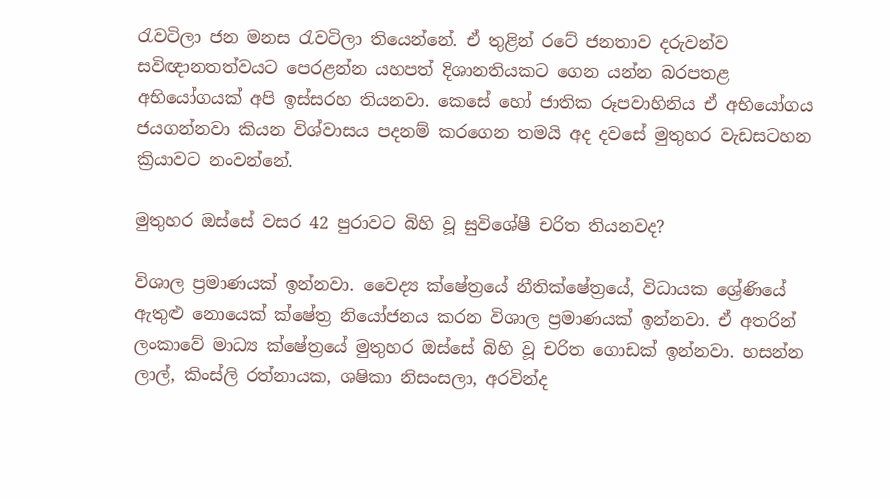රැවටිලා ජන මනස රැවටිලා තියෙන්නේ. ඒ තුළින් රටේ ජනතාව දරුවන්ව සවිඥානතත්වයට පෙරළන්න යහපත් දිශානතියකට ගෙන යන්න බරපතළ අභියෝගයක් අපි ඉස්සරහ තියනවා. කෙසේ හෝ ජාතික රූපවාහිනිය ඒ අභියෝගය ජයගන්නවා කියන විශ්වාසය පදනම් කරගෙන තමයි අද දවසේ මුතුහර වැඩසටහන ක්‍රියාවට නංවන්නේ.

මුතුහර ඔස්සේ වසර 42 පුරාවට බිහි වූ සුවිශේෂී චරිත තියනවද?

විශාල ප්‍රමාණයක් ඉන්නවා. වෛද්‍ය ක්ෂේත්‍රයේ නීතික්ෂේත්‍රයේ, විධායක ශ්‍රේණියේ ඇතුළු නොයෙක් ක්ෂේත්‍ර නියෝජනය කරන විශාල ප්‍රමාණයක් ඉන්නවා. ඒ අතරින් ලංකාවේ මාධ්‍ය ක්ෂේත්‍රයේ මුතුහර ඔස්සේ බිහි වූ චරිත ගොඩක් ඉන්නවා. හසන්න ලාල්, කිංස්ලි රත්නායක, ශෂිකා නිසංසලා, අරවින්ද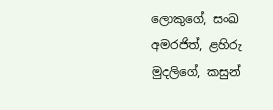ලොකුගේ, සංඛ අමරජිත්, ළහිරු මුදලිගේ, කසුන්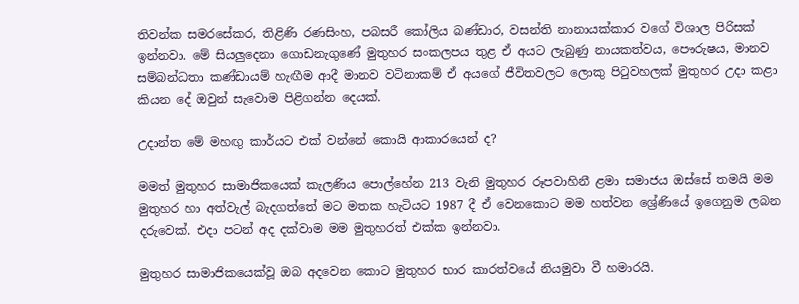තිවන්ක සමරසේකර, තිළිණි රණසිංහ, පබසරී කෝලිය බණ්ඩාර, වසන්ති නානායක්කාර වගේ විශාල පිරිසක් ඉන්නවා. මේ සියලුදෙනා ගොඩනැගුණේ මුතුහර සංකලපය තුළ ඒ අයට ලැබුණු නායකත්වය, පෞරුෂය, මානව සම්බන්ධතා කණ්ඩායම් හැඟීම ආදී මානව වටිනාකම් ඒ අයගේ ජීවිතවලට ලොකු පිටුවහලක් මුතුහර උදා කළා කියන දේ ඔවුන් සැවොම පිළිගන්න දෙයක්.

උදාන්ත මේ මහඟු කාර්යට එක් වන්නේ කොයි ආකාරයෙන් ද?

මමත් මුතුහර සාමාජිකයෙක් කැලණිය පොල්හේන 213 වැනි මුතුහර රූපවාහිනී ළමා සමාජය ඔස්සේ තමයි මම මුතුහර හා අත්වැල් බැදගත්තේ මට මතක හැටියට 1987 දී ඒ වෙනකොට මම හත්වන ශ්‍රේණියේ ඉගෙනුම ලබන දරුවෙක්. එදා පටන් අද දක්වාම මම මුතුහරත් එක්ක ඉන්නවා.

මුතුහර සාමාජිකයෙක්වූ ඔබ අදවෙන කොට මුතුහර භාර කාරත්වයේ නියමුවා වී හමාරයි.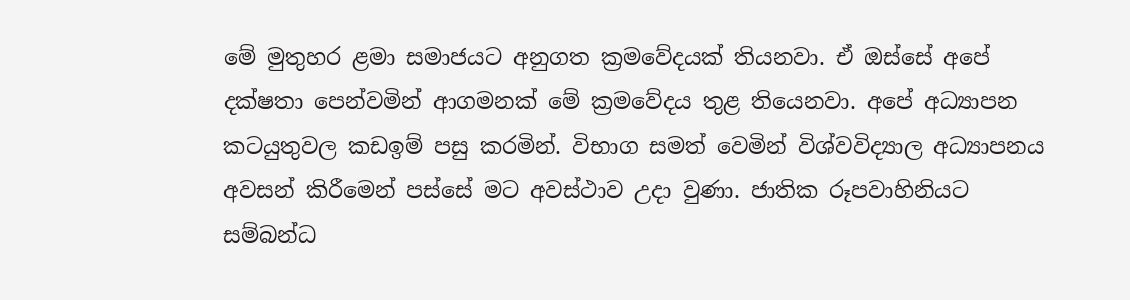මේ මුතුහර ළමා සමාජයට අනුගත ක්‍රමවේදයක් තියනවා. ඒ ඔස්සේ අපේ දක්ෂතා පෙන්වමින් ආගමනක් මේ ක්‍රමවේදය තුළ තියෙනවා. අපේ අධ්‍යාපන කටයුතුවල කඩඉම් පසු කරමින්. විභාග සමත් වෙමින් විශ්වවිද්‍යාල අධ්‍යාපනය අවසන් කිරීමෙන් පස්සේ මට අවස්ථාව උදා වුණා. ජාතික රූපවාහිනියට සම්බන්ධ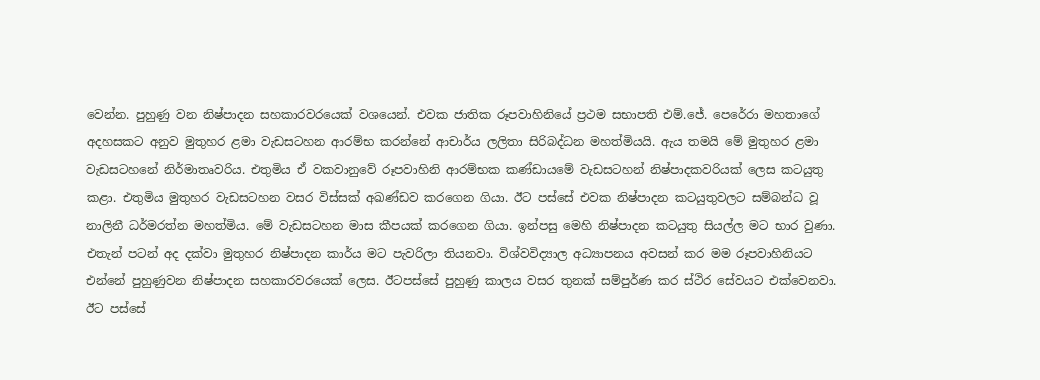වෙන්න. පුහුණු වන නිෂ්පාදන සහකාරවරයෙක් වශයෙන්. එවක ජාතික රූපවාහිනියේ ප්‍රථම සභාපති එම්.ජේ. පෙරේරා මහතාගේ අදහසකට අනුව මුතුහර ළමා වැඩසටහන ආරම්භ කරන්නේ ආචාර්ය ලලිතා සිරිබද්ධන මහත්මියයි. ඇය තමයි මේ මුතුහර ළමා වැඩසටහනේ නිර්මාතෘවරිය. එතුමිය ඒ වකවානුවේ රූපවාහිනි ආරම්භක කණ්ඩායමේ වැඩසටහන් නිෂ්පාදකවරියක් ලෙස කටයුතු කළා. එතුමිය මුතුහර වැඩසටහන වසර විස්සක් අඛණ්ඩව කරගෙන ගියා. ඊට පස්සේ එවක නිෂ්පාදන කටයුතුවලට සම්බන්ධ වූ නාලිනී ධර්මරත්න මහත්මිය. මේ වැඩසටහන මාස කීපයක් කරගෙන ගියා. ඉන්පසු මෙහි නිෂ්පාදන කටයුතු සියල්ල මට භාර වුණා. එතැන් පටන් අද දක්වා මුතුහර නිෂ්පාදන කාර්ය මට පැවරිලා තියනවා. විශ්වවිද්‍යාල අධ්‍යාපනය අවසන් කර මම රූපවාහිනියට එන්නේ පුහුණුවන නිෂ්පාදන සහකාරවරයෙක් ලෙස. ඊටපස්සේ පුහුණු කාලය වසර තුනක් සම්පුර්ණ කර ස්ථිර සේවයට එක්වෙනවා. ඊට පස්සේ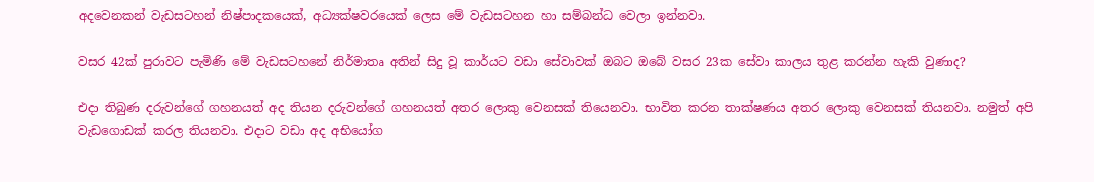අදවෙනකන් වැඩසටහන් නිෂ්පාදකයෙක්, අධ්‍යක්ෂවරයෙක් ලෙස මේ වැඩසටහන හා සම්බන්ධ වෙලා ඉන්නවා.

වසර 42ක් පුරාවට පැමිණි මේ වැඩසටහනේ නිර්මාතෘ අතින් සිදු වූ කාර්යට වඩා සේවාවක් ඔබට ඔබේ වසර 23ක සේවා කාලය තුළ කරන්න හැකි වුණාද?

එදා තිබුණ දරුවන්ගේ ගහනයත් අද තියන දරුවන්ගේ ගහනයත් අතර ලොකු වෙනසක් තියෙනවා. භාවිත කරන තාක්ෂණය අතර ලොකු වෙනසක් තියනවා. නමුත් අපි වැඩගොඩක් කරල තියනවා. එදාට වඩා අද අභියෝග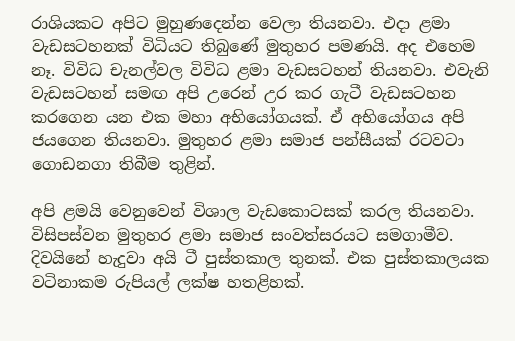රාශියකට අපිට මුහුණදෙන්න වෙලා තියනවා. එදා ළමා වැඩසටහනක් විධියට තිබුණේ මුතුහර පමණයි. අද එහෙම නෑ. විවිධ චැනල්වල විවිධ ළමා වැඩසටහන් තියනවා. එවැනි වැඩසටහන් සමඟ අපි උරෙන් උර කර ගැටී වැඩසටහන කරගෙන යන එක මහා අභියෝගයක්. ඒ අභියෝගය අපි ජයගෙන තියනවා. මුතුහර ළමා සමාජ පන්සීයක් රටවටා ගොඩනගා තිබීම තුළින්.

අපි ළමයි වෙනුවෙන් විශාල වැඩකොටසක් කරල තියනවා. විසිපස්වන මුතුහර ළමා සමාජ සංවත්සරයට සමගාමීව. දිවයිනේ හැදුවා අයි ටී පුස්තකාල තුනක්. එක පුස්තකාලයක වටිනාකම රුපියල් ලක්ෂ හතළිහක්.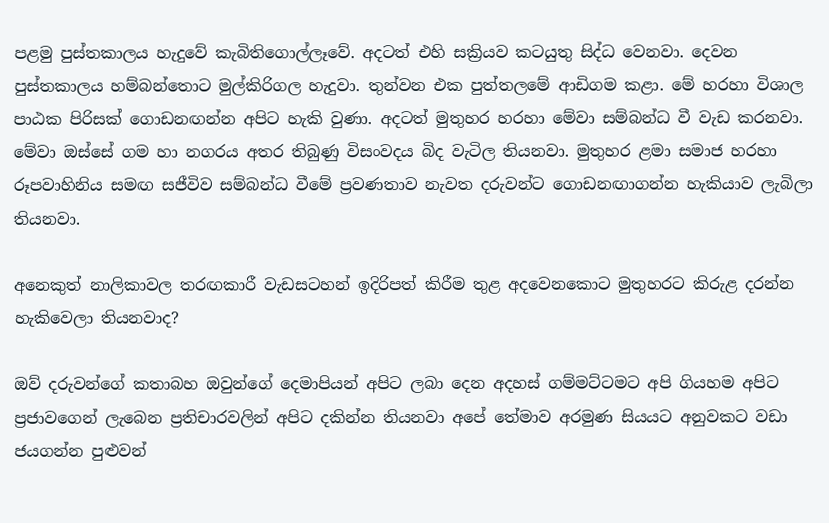පළමු පුස්තකාලය හැදුවේ කැබිතිගොල්ලෑවේ. අදටත් එහි සක්‍රියව කටයුතු සිද්ධ වෙනවා. දෙවන පුස්තකාලය හම්බන්තොට මුල්කිරිගල හැදුවා. තුන්වන එක පුත්තලමේ ආඩිගම කළා. මේ හරහා විශාල පාඨක පිරිසක් ගොඩනඟන්න අපිට හැකි වුණා. අදටත් මුතුහර හරහා මේවා සම්බන්ධ වී වැඩ කරනවා. මේවා ඔස්සේ ගම හා නගරය අතර තිබුණු විසංවදය බිද වැටිල තියනවා. මුතුහර ළමා සමාජ හරහා රූපවාහිනිය සමඟ සජීවිව සම්බන්ධ වීමේ ප්‍රවණතාව නැවත දරුවන්ට ගොඩනඟාගන්න හැකියාව ලැබිලා තියනවා.

අනෙකුත් නාලිකාවල තරඟකාරී වැඩසටහන් ඉදිරිපත් කිරීම තුළ අදවෙනකොට මුතුහරට කිරුළ දරන්න හැකිවෙලා තියනවාද?

ඔව් දරුවන්ගේ කතාබහ ඔවුන්ගේ දෙමාපියන් අපිට ලබා දෙන අදහස් ගම්මට්ටමට අපි ගියහම අපිට ප්‍රජාවගෙන් ලැබෙන ප්‍රතිචාරවලින් අපිට දකින්න තියනවා අපේ තේමාව අරමුණ සියයට අනුවකට වඩා ජයගන්න පුළුවන්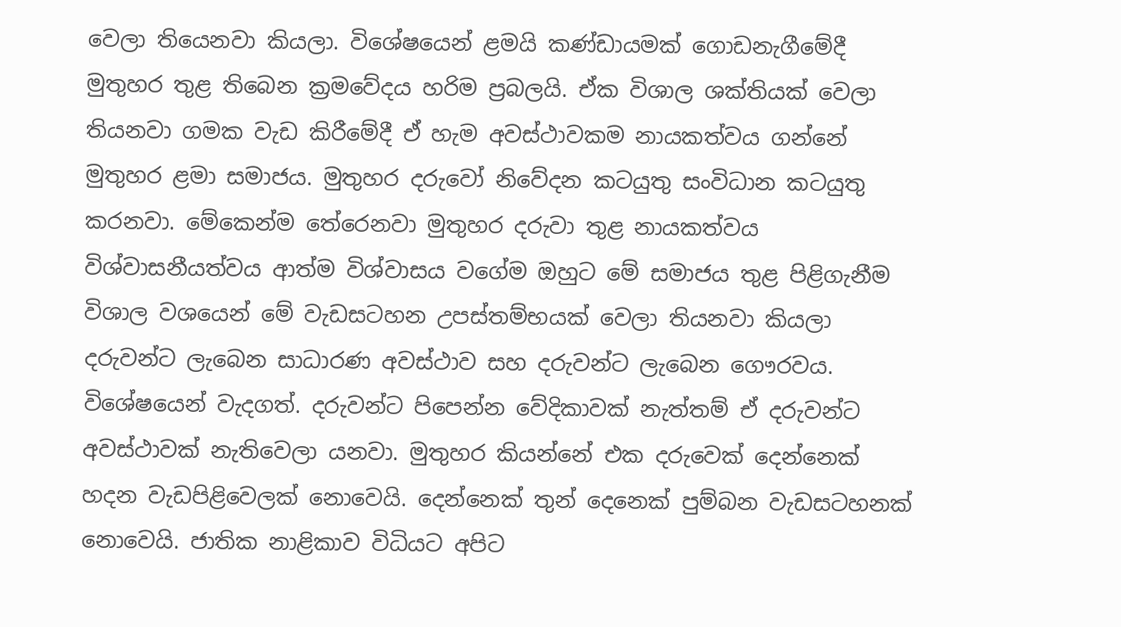වෙලා තියෙනවා කියලා. විශේෂයෙන් ළමයි කණ්ඩායමක් ගොඩනැගීමේදී මුතුහර තුළ තිබෙන ක්‍රමවේදය හරිම ප්‍රබලයි. ඒක විශාල ශක්තියක් වෙලා තියනවා ගමක වැඩ කිරීමේදී ඒ හැම අවස්ථාවකම නායකත්වය ගන්නේ මුතුහර ළමා සමාජය. මුතුහර දරුවෝ නිවේදන කටයුතු සංවිධාන කටයුතු කරනවා. මේකෙන්ම තේරෙනවා මුතුහර දරුවා තුළ නායකත්වය විශ්වාසනීයත්වය ආත්ම විශ්වාසය වගේම ඔහුට මේ සමාජය තුළ පිළිගැනීම විශාල වශයෙන් මේ වැඩසටහන උපස්තම්භයක් වෙලා තියනවා කියලා දරුවන්ට ලැබෙන සාධාරණ අවස්ථාව සහ දරුවන්ට ලැබෙන ගෞරවය. විශේෂයෙන් වැදගත්. දරුවන්ට පිපෙන්න වේදිකාවක් නැත්තම් ඒ දරුවන්ට අවස්ථාවක් නැතිවෙලා යනවා. මුතුහර කියන්නේ එක දරුවෙක් දෙන්නෙක් හදන වැඩපිළිවෙලක් නොවෙයි. දෙන්නෙක් තුන් දෙනෙක් පුම්බන වැඩසටහනක් නොවෙයි. ජාතික නාළිකාව විධියට අපිට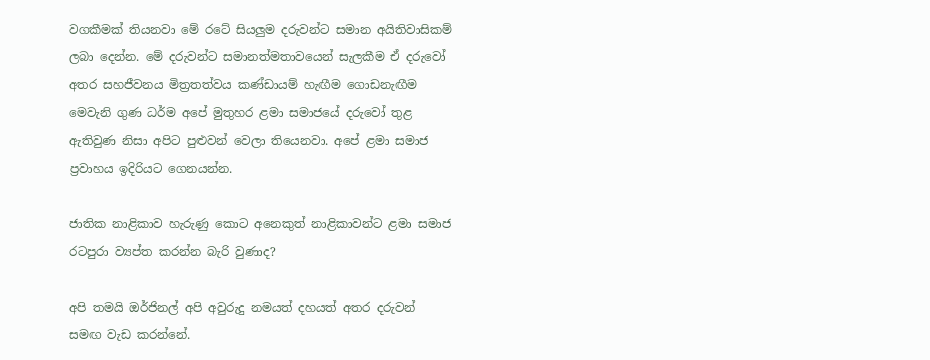වගකීමක් තියනවා මේ රටේ සියලුම දරුවන්ට සමාන අයිතිවාසිකම් ලබා දෙන්න. මේ දරුවන්ට සමානත්මතාවයෙන් සැලකීම ඒ දරුවෝ අතර සහජීවනය මිත්‍රතත්වය කණ්ඩායම් හැඟීම ගොඩනැඟීම මෙවැනි ගුණ ධර්ම අපේ මුතුහර ළමා සමාජයේ දරුවෝ තුළ ඇතිවුණ නිසා අපිට පුළුවන් වෙලා තියෙනවා. අපේ ළමා සමාජ ප්‍රවාහය ඉදිරියට ගෙනයන්න.

ජාතික නාළිකාව හැරුණු කොට අනෙකුත් නාළිකාවන්ට ළමා සමාජ රටපුරා ව්‍යප්ත කරන්න බැරි වුණාද?

අපි තමයි ඔර්ජිනල් අපි අවුරුදු නමයත් දහයත් අතර දරුවන් සමඟ වැඩ කරන්නේ.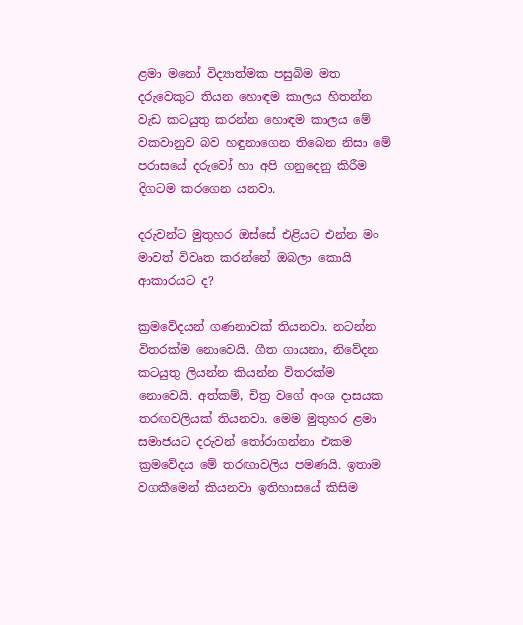ළමා මනෝ විද්‍යාත්මක පසුබිම මත දරුවෙකුට තියන හොඳම කාලය හිතන්න වැඩ කටයුතු කරන්න හොඳම කාලය මේ වකවානුව බව හඳුනාගෙන තිබෙන නිසා මේ පරාසයේ දරුවෝ හා අපි ගනුදෙනු කිරීම දිගටම කරගෙන යනවා.

දරුවන්ට මුතුහර ඔස්සේ එළියට එන්න මං මාවත් විවෘත කරන්නේ ඔබලා කොයි ආකාරයට ද?

ක්‍රමවේදයන් ගණනාවක් තියනවා. නටන්න විතරක්ම නොවෙයි. ගීත ගායනා, නිවේදන කටයුතු ලියන්න කියන්න විතරක්ම නොවෙයි. අත්කම්, චිත්‍ර වගේ අංශ දාසයක තරඟවලියක් තියනවා. මෙම මුතුහර ළමා සමාජයට දරුවන් තෝරාගන්නා එකම ක්‍රමවේදය මේ තරඟාවලිය පමණයි. ඉතාම වගකීමෙන් කියනවා ඉතිහාසයේ කිසිම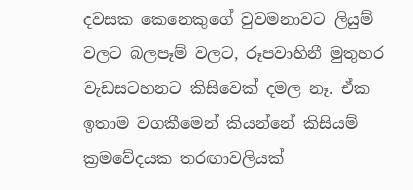දවසක කෙනෙකුගේ වුවමනාවට ලියුම් වලට බලපෑම් වලට, රූපවාහිනී මුතුහර වැඩසටහනට කිසිවෙක් දමල නෑ. ඒක ඉතාම වගකීමෙන් කියන්නේ කිසියම් ක්‍රමවේදයක තරඟාවලියක්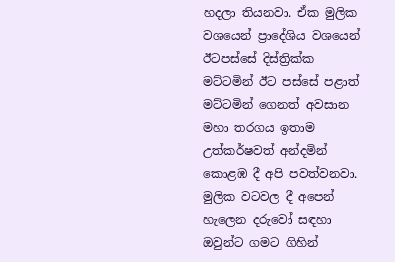හදලා තියනවා. ඒක මුලික වශයෙන් ප්‍රාදේශිය වශයෙන් ඊටපස්සේ දිස්ත්‍රික්ක මට්ටමින් ඊට පස්සේ පළාත් මට්ටමින් ගෙනත් අවසාන මහා තරගය ඉතාම උත්කර්ෂවත් අන්දමින් කොළඹ දී අපි පවත්වනවා. මුලික වටවල දී අපෙන් හැලෙන දරුවෝ සඳහා ඔවුන්ට ගමට ගිහින්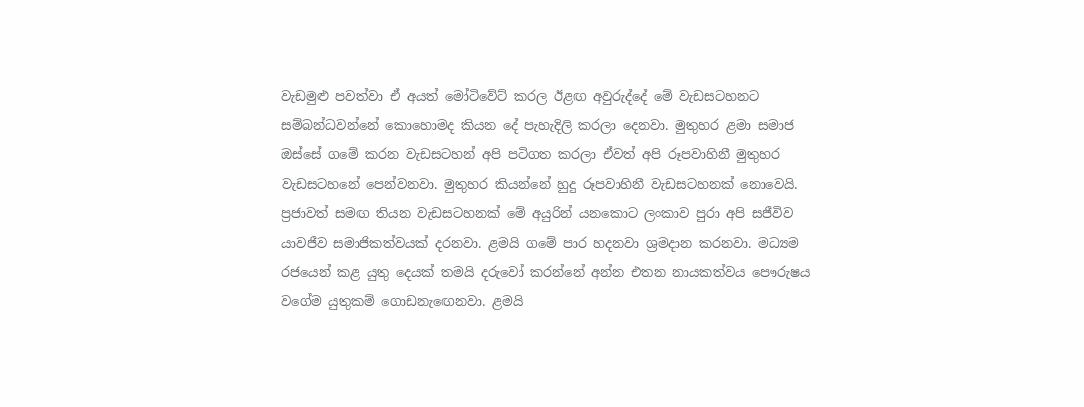වැඩමුළු පවත්වා ඒ අයත් මෝටිවේට් කරල ඊළඟ අවුරුද්දේ මේ වැඩසටහනට සම්බන්ධවන්නේ කොහොමද කියන දේ පැහැදිලි කරලා දෙනවා. මුතුහර ළමා සමාජ ඔස්සේ ගමේ කරන වැඩසටහන් අපි පටිගත කරලා ඒවත් අපි රූපවාහිනී මුතුහර වැඩසටහනේ පෙන්වනවා. මුතුහර කියන්නේ හුදු රූපවාහිනී වැඩසටහනක් නොවෙයි. ප්‍රජාවත් සමඟ තියන වැඩසටහනක් මේ අයුරින් යනකොට ලංකාව පුරා අපි සජීවිව යාවජීව සමාජිකත්වයක් දරනවා. ළමයි ගමේ පාර හදනවා ශ්‍රමදාන කරනවා. මධ්‍යම රජයෙන් කළ යුතු දෙයක් තමයි දරුවෝ කරන්නේ අන්න එතන නායකත්වය පෞරුෂය වගේම යුතුකම් ගොඩනැඟෙනවා. ළමයි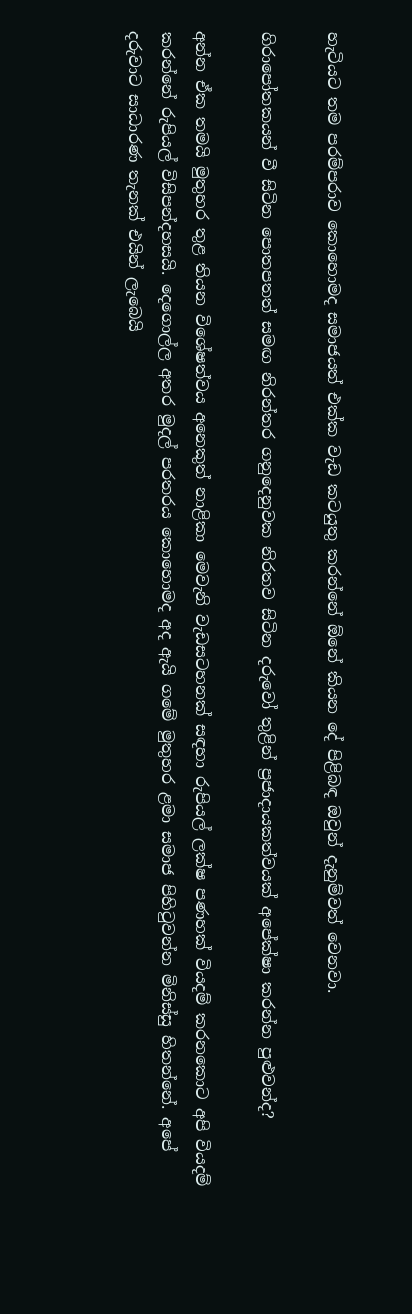හැටියට තම පරම්පරාව කොහොමද සමාජයත් එක්ක වැඩ කටයුතු කරන්නේ ඕනේ කියන දේ පිළිබඳ ඔවුන් දැනුම්වත් වෙනවා.

ගිරාපෝතකයන් වී සිටින පොතපතත් සමඟ නිරන්තර ගනුදෙනුවක නිරතව සිටින දරුවෝ තුළින් ප්‍රජාදායකත්වයක් අපේක්ෂා කරන්න පුළුවන්ද?

අන්න ඒක තමයි මුතුහර තුළ තියන විශේෂත්වය අනෙකුත් නාළිකා මෙවැනි වැඩසටහනක් සඳහා රුපියල් ලක්ෂ පණහක් වියදම් කරනකොට අපි වියදම් කරන්නේ රුපියල් විසිපන්දහසයි. දෙගොල්ල අතර මුදල් පරතරය කොහොමද අද ඇයි ගමේ මුතුහර ළමා සමාජ පිහිටුවන්න මිනිස්සු හිතන්නේ. අපේ දරුවාට සාධාරණ තැනක් එයින් ලැබෙයි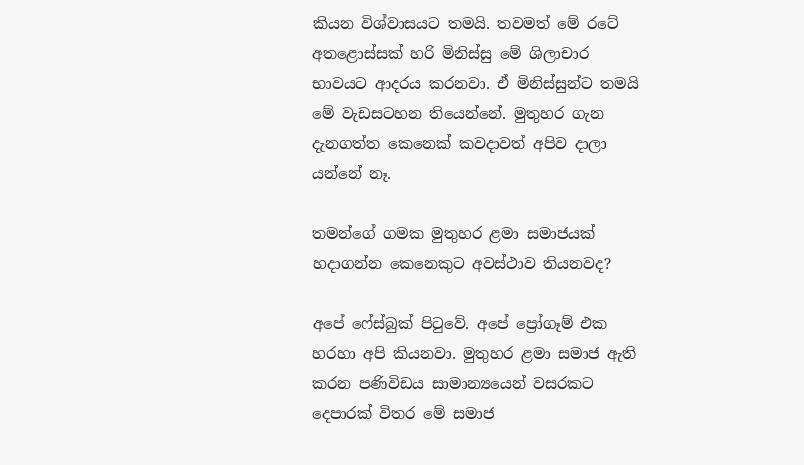කියන විශ්වාසයට තමයි. තවමත් මේ රටේ අතළොස්සක් හරි මිනිස්සු මේ ශිලාචාර භාවයට ආදරය කරනවා. ඒ මිනිස්සුන්ට තමයි මේ වැඩසටහන තියෙන්නේ. මුතුහර ගැන දැනගත්ත කෙනෙක් කවදාවත් අපිව දාලා යන්නේ නෑ.

තමන්ගේ ගමක මුතුහර ළමා සමාජයක් හදාගන්න කෙනෙකුට අවස්ථාව තියනවද?

අපේ ෆේස්බුක් පිටුවේ. අපේ ප්‍රෝගෑම් එක හරහා අපි කියනවා. මුතුහර ළමා සමාජ ඇති කරන පණිවිඩය සාමාන්‍යයෙන් වසරකට දෙපාරක් විතර මේ සමාජ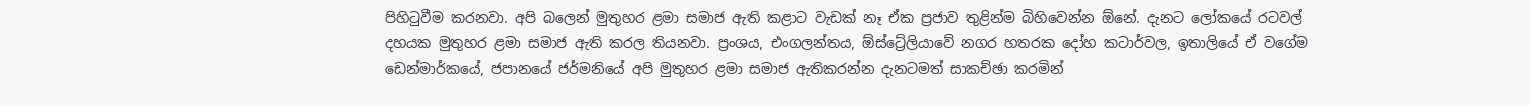පිහිටුවීම කරනවා. අපි බලෙන් මුතුහර ළමා සමාජ ඇති කළාට වැඩක් නෑ ඒක ප්‍රජාව තුළින්ම බිහිවෙන්න ඕනේ. දැනට ලෝකයේ රටවල් දහයක මුතුහර ළමා සමාජ ඇති කරල තියනවා. ප්‍රංශය, එංගලන්තය, ඕස්ට්‍රේලියාවේ නගර හතරක දෝහ කටාර්වල, ඉතාලියේ ඒ වගේම ඩෙන්මාර්කයේ, ජපානයේ ජර්මනියේ අපි මුතුහර ළමා සමාජ ඇතිකරන්න දැනටමත් සාකච්ඡා කරමින්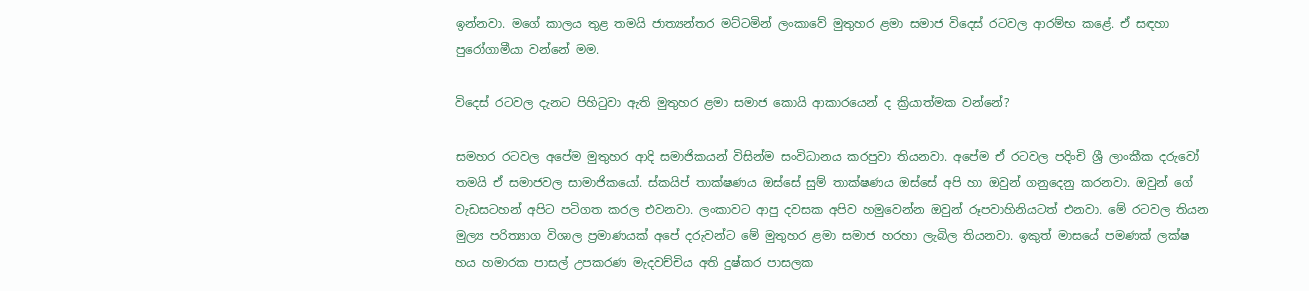ඉන්නවා. මගේ කාලය තුළ තමයි ජාත්‍යන්තර මට්ටමින් ලංකාවේ මුතුහර ළමා සමාජ විදෙස් රටවල ආරම්භ කළේ. ඒ සඳහා පුරෝගාමීයා වන්නේ මම.

විදෙස් රටවල දැනට පිහිටුවා ඇති මුතුහර ළමා සමාජ කොයි ආකාරයෙන් ද ක්‍රියාත්මක වන්නේ?

සමහර රටවල අපේම මුතුහර ආදි සමාජිකයන් විසින්ම සංවිධානය කරපුවා තියනවා. අපේම ඒ රටවල පදිංචි ශ්‍රී ලාංකීක දරුවෝ තමයි ඒ සමාජවල සාමාජිකයෝ. ස්කයිප් තාක්ෂණය ඔස්සේ සුම් තාක්ෂණය ඔස්සේ අපි හා ඔවුන් ගනුදෙනු කරනවා. ඔවුන් ගේ වැඩසටහන් අපිට පටිගත කරල එවනවා. ලංකාවට ආපු දවසක අපිව හමුවෙන්න ඔවුන් රූපවාහිනියටත් එනවා. මේ රටවල තියන මුල්‍ය පරිත්‍යාග විශාල ප්‍රමාණයක් අපේ දරුවන්ට මේ මුතුහර ළමා සමාජ හරහා ලැබිල තියනවා. ඉකුත් මාසයේ පමණක් ලක්ෂ හය හමාරක පාසල් උපකරණ මැදවච්චිය අති දුෂ්කර පාසලක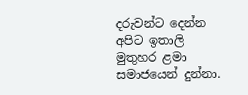දරුවන්ට දෙන්න අපිට ඉතාලි මුතුහර ළමා සමාජයෙන් දුන්නා.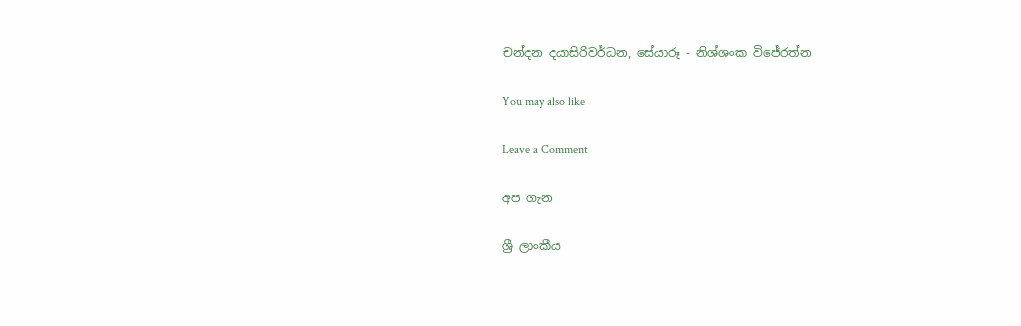චන්දන දයාසිරිවර්ධන, සේයාරූ - නිශ්ශංක විජේරත්න

You may also like

Leave a Comment

අප ගැන

ශ්‍රී ලාංකීය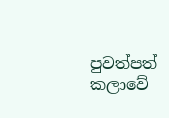පුවත්පත් කලාවේ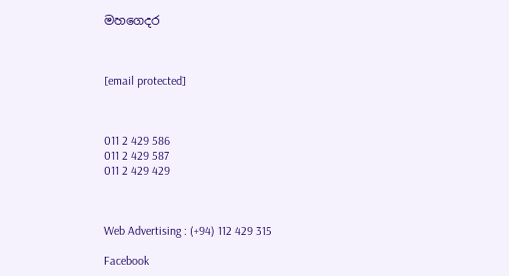මහගෙදර



[email protected]



011 2 429 586
011 2 429 587
011 2 429 429



Web Advertising : (+94) 112 429 315

Facebook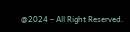@2024 – All Right Reserved.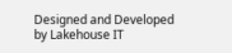Designed and Developed by Lakehouse IT